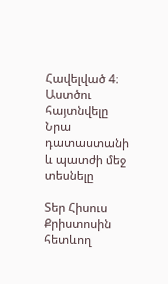Հավելված 4։ Աստծու հայտնվելը Նրա դատաստանի և պատժի մեջ տեսնելը

Տեր Հիսուս Քրիստոսին հետևող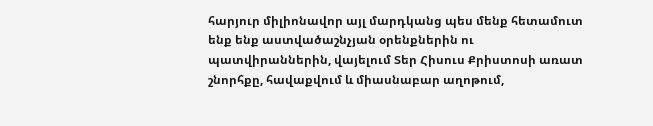հարյուր միլիոնավոր այլ մարդկանց պես մենք հետամուտ ենք ենք աստվածաշնչյան օրենքներին ու պատվիրաններին, վայելում Տեր Հիսուս Քրիստոսի առատ շնորհքը, հավաքվում և միասնաբար աղոթում,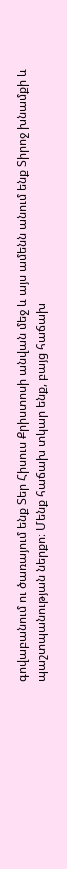գովաբանում ու ծառայում ենք Տեր Հիսուս Քրիստոսի անվան մեջ և այս ամենն անում ենք Տիրոջ խնամքի և պաշտպանության ներքո։ Մենք հաճախ տկար ենք, բայց հաճախ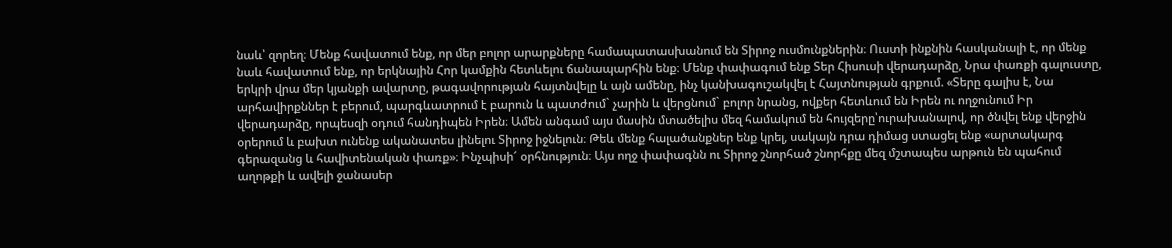նաև՝ զորեղ։ Մենք հավատում ենք, որ մեր բոլոր արարքները համապատասխանում են Տիրոջ ուսմունքներին։ Ուստի ինքնին հասկանալի է, որ մենք նաև հավատում ենք, որ երկնային Հոր կամքին հետևելու ճանապարհին ենք։ Մենք փափագում ենք Տեր Հիսուսի վերադարձը, Նրա փառքի գալուստը, երկրի վրա մեր կյանքի ավարտը, թագավորության հայտնվելը և այն ամենը, ինչ կանխագուշակվել է Հայտնության գրքում. «Տերը գալիս է, Նա արհավիրքններ է բերում, պարգևատրում է բարուն և պատժում` չարին և վերցնում` բոլոր նրանց, ովքեր հետևում են Իրեն ու ողջունում Իր վերադարձը, որպեսզի օդում հանդիպեն Իրեն։ Ամեն անգամ այս մասին մտածելիս մեզ համակում են հույզերը՝ուրախանալով, որ ծնվել ենք վերջին օրերում և բախտ ունենք ականատես լինելու Տիրոջ իջնելուն։ Թեև մենք հալածանքներ ենք կրել, սակայն դրա դիմաց ստացել ենք «արտակարգ գերազանց և հավիտենական փառք»։ Ինչպիսի՜ օրհնություն։ Այս ողջ փափագնն ու Տիրոջ շնորհած շնորհքը մեզ մշտապես արթուն են պահում աղոթքի և ավելի ջանասեր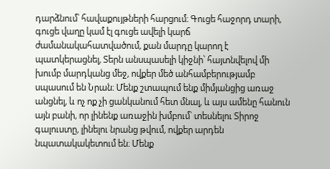դարձնում՝ հավաքույթների հարցում։ Գուցե հաջորդ տարի, գուցե վաղը կամ էլ գուցե ավելի կարճ ժամանակահատվածում, քան մարդը կարող է պատկերացնել, Տերն անսպասելի կիջնի՝ հայտնվելով մի խումբ մարդկանց մեջ, ովքեր մեծ անհամբերությամբ սպասում են Նրան։ Մենք շտապում ենք միմյանցից առաջ անցնել, և ոչ ոք չի ցանկանում հետ մնալ, և այս ամենը հանուն այն բանի, որ լինենք առաջին խմբում՝ տեսնելու Տիրոջ գալուստը, լինելու նրանց թվում, ովքեր արդեն նպատակակետում են։ Մենք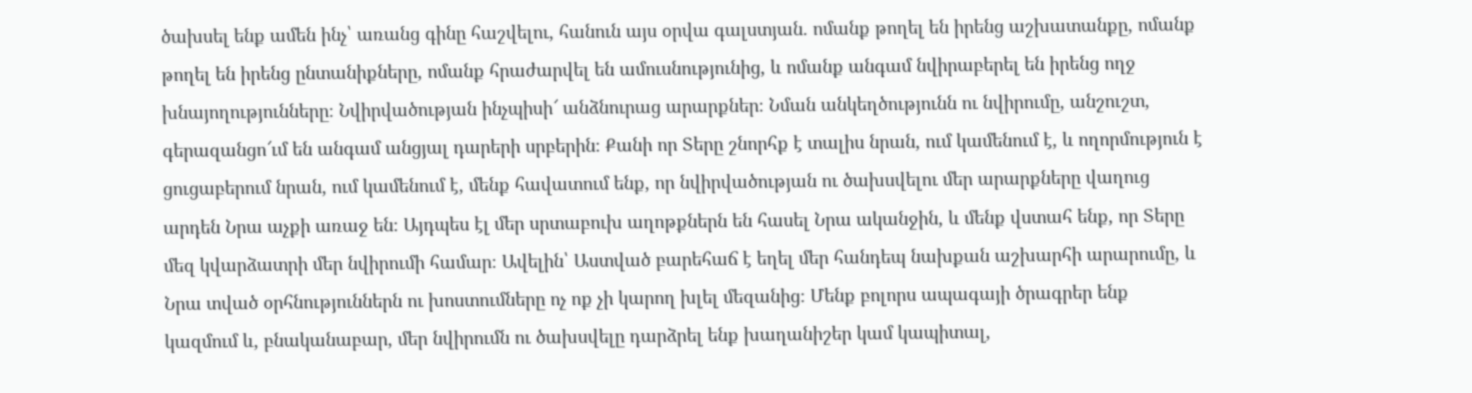ծախսել ենք ամեն ինչ՝ առանց գինը հաշվելու, հանուն այս օրվա գալստյան. ոմանք թողել են իրենց աշխատանքը, ոմանք թողել են իրենց ընտանիքները, ոմանք հրաժարվել են ամուսնությունից, և ոմանք անգամ նվիրաբերել են իրենց ողջ խնայողությունները։ Նվիրվածության ինչպիսի՜ անձնուրաց արարքներ։ Նման անկեղծությունն ու նվիրումը, անշուշտ, գերազանցո՜ւմ են անգամ անցյալ դարերի սրբերին։ Քանի որ Տերը շնորհք է տալիս նրան, ում կամենում է, և ողորմություն է ցուցաբերում նրան, ում կամենում է, մենք հավատում ենք, որ նվիրվածության ու ծախսվելու մեր արարքները վաղուց արդեն Նրա աչքի առաջ են։ Այդպես էլ մեր սրտաբուխ աղոթքներն են հասել Նրա ականջին, և մենք վստահ ենք, որ Տերը մեզ կվարձատրի մեր նվիրումի համար։ Ավելին՝ Աստված բարեհաճ է եղել մեր հանդեպ նախքան աշխարհի արարումը, և Նրա տված օրհնություններն ու խոստումները ոչ ոք չի կարող խլել մեզանից։ Մենք բոլորս ապագայի ծրագրեր ենք կազմում և, բնականաբար, մեր նվիրումն ու ծախսվելը դարձրել ենք խաղանիշեր կամ կապիտալ,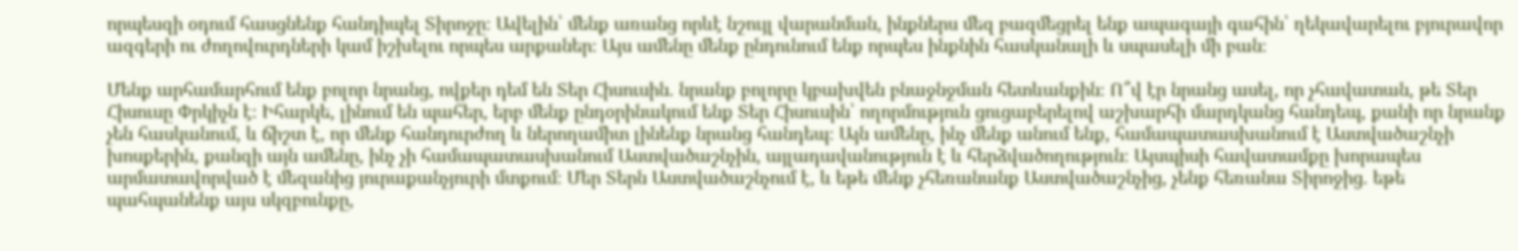որպեսզի օդում հասցնենք հանդիպել Տիրոջը։ Ավելին՝ մենք առանց որևէ նշույլ վարանման, ինքներս մեզ բազմեցրել ենք ապագայի գահին՝ ղեկավարելու բյուրավոր ազգերի ու ժողովուրդների կամ իշխելու որպես արքաներ։ Այս ամենը մենք ընդունում ենք որպես ինքնին հասկանալի և սպասելի մի բան։

Մենք արհամարհում ենք բոլոր նրանց, ովքեր դեմ են Տեր Հիսուսին. նրանք բոլորը կբախվեն բնաջնջման հետևանքին։ Ո՞վ էր նրանց ասել, որ չհավատան, թե Տեր Հիսուսը Փրկիչն է։ Իհարկե, լինում են պահեր, երբ մենք ընդօրինակում ենք Տեր Հիսուսին՝ ողորմություն ցուցաբերելով աշխարհի մարդկանց հանդեպ, քանի որ նրանք չեն հասկանում, և ճիշտ է, որ մենք հանդուրժող և ներողամիտ լինենք նրանց հանդեպ։ Այն ամենը, ինչ մենք անում ենք, համապատասխանում է Աստվածաշնչի խոսքերին, քանզի այն ամենը, ինչ չի համապատասխանում Աստվածաշնչին, այլադավանություն է և հերձվածողություն։ Այսպիսի հավատամքը խորապես արմատավորված է մեզանից յուրաքանչյուրի մտքում։ Մեր Տերն Աստվածաշնչում է, և եթե մենք չհեռանանք Աստվածաշնչից, չենք հեռանա Տիրոջից. եթե պահպանենք այս սկզբունքը,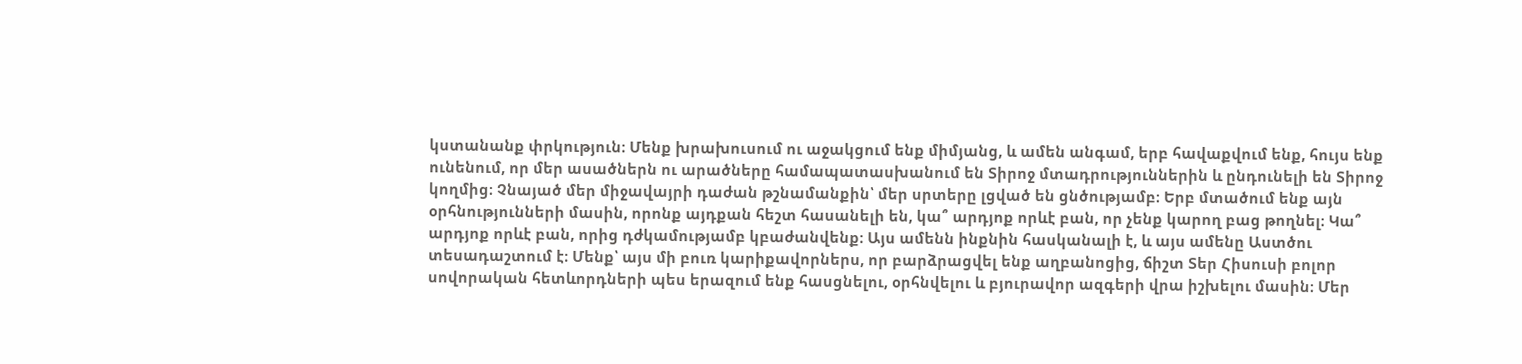կստանանք փրկություն։ Մենք խրախուսում ու աջակցում ենք միմյանց, և ամեն անգամ, երբ հավաքվում ենք, հույս ենք ունենում, որ մեր ասածներն ու արածները համապատասխանում են Տիրոջ մտադրություններին և ընդունելի են Տիրոջ կողմից։ Չնայած մեր միջավայրի դաժան թշնամանքին՝ մեր սրտերը լցված են ցնծությամբ։ Երբ մտածում ենք այն օրհնությունների մասին, որոնք այդքան հեշտ հասանելի են, կա՞ արդյոք որևէ բան, որ չենք կարող բաց թողնել։ Կա՞ արդյոք որևէ բան, որից դժկամությամբ կբաժանվենք։ Այս ամենն ինքնին հասկանալի է, և այս ամենը Աստծու տեսադաշտում է։ Մենք՝ այս մի բուռ կարիքավորներս, որ բարձրացվել ենք աղբանոցից, ճիշտ Տեր Հիսուսի բոլոր սովորական հետևորդների պես երազում ենք հասցնելու, օրհնվելու և բյուրավոր ազգերի վրա իշխելու մասին։ Մեր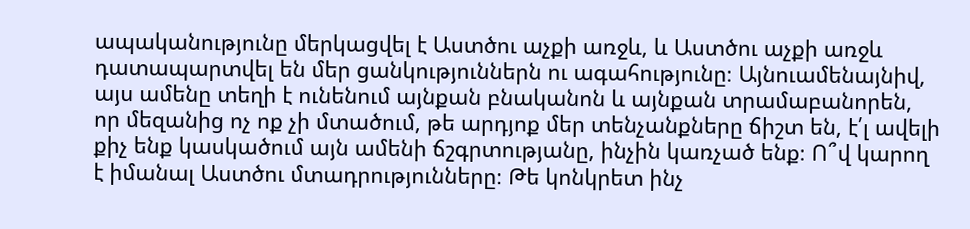ապականությունը մերկացվել է Աստծու աչքի առջև, և Աստծու աչքի առջև դատապարտվել են մեր ցանկություններն ու ագահությունը։ Այնուամենայնիվ, այս ամենը տեղի է ունենում այնքան բնականոն և այնքան տրամաբանորեն, որ մեզանից ոչ ոք չի մտածում, թե արդյոք մեր տենչանքները ճիշտ են, է՛լ ավելի քիչ ենք կասկածում այն ամենի ճշգրտությանը, ինչին կառչած ենք։ Ո՞վ կարող է իմանալ Աստծու մտադրությունները։ Թե կոնկրետ ինչ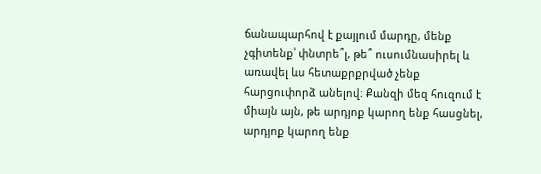ճանապարհով է քայլում մարդը, մենք չգիտենք՝ փնտրե՞լ, թե՞ ուսումնասիրել և առավել ևս հետաքրքրված չենք հարցուփորձ անելով։ Քանզի մեզ հուզում է միայն այն, թե արդյոք կարող ենք հասցնել, արդյոք կարող ենք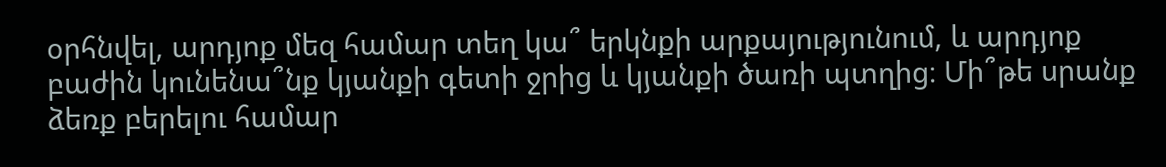օրհնվել, արդյոք մեզ համար տեղ կա՞ երկնքի արքայությունում, և արդյոք բաժին կունենա՞նք կյանքի գետի ջրից և կյանքի ծառի պտղից։ Մի՞թե սրանք ձեռք բերելու համար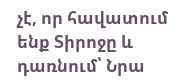չէ, որ հավատում ենք Տիրոջը և դառնում՝ Նրա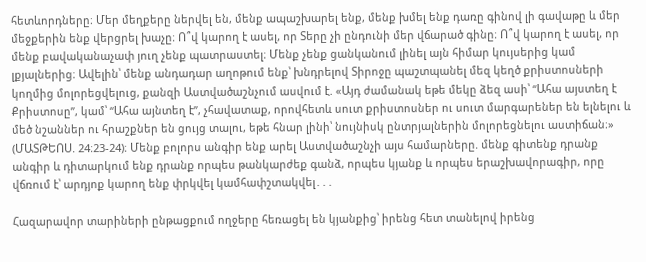հետևորդները։ Մեր մեղքերը ներվել են, մենք ապաշխարել ենք, մենք խմել ենք դառը գինով լի գավաթը և մեր մեջքերին ենք վերցրել խաչը։ Ո՞վ կարող է ասել, որ Տերը չի ընդունի մեր վճարած գինը։ Ո՞վ կարող է ասել, որ մենք բավականաչափ յուղ չենք պատրաստել։ Մենք չենք ցանկանում լինել այն հիմար կույսերից կամ լքյալներից։ Ավելին՝ մենք անդադար աղոթում ենք՝ խնդրելով Տիրոջը պաշտպանել մեզ կեղծ քրիստոսների կողմից մոլորեցվելուց, քանզի Աստվածաշնչում ասվում է. «Այդ ժամանակ եթե մեկը ձեզ ասի՝ “Ահա այստեղ է Քրիստոսը”, կամ՝ “Ահա այնտեղ է”, չհավատաք, որովհետև սուտ քրիստոսներ ու սուտ մարգարեներ են ելնելու և մեծ նշաններ ու հրաշքներ են ցույց տալու, եթե հնար լինի՝ նույնիսկ ընտրյալներին մոլորեցնելու աստիճան։» (ՄԱՏԹԵՈՍ. 24։23-24)։ Մենք բոլորս անգիր ենք արել Աստվածաշնչի այս համարները. մենք գիտենք դրանք անգիր և դիտարկում ենք դրանք որպես թանկարժեք գանձ, որպես կյանք և որպես երաշխավորագիր, որը վճռում է՝ արդյոք կարող ենք փրկվել կամհափշտակվել․․․

Հազարավոր տարիների ընթացքում ողջերը հեռացել են կյանքից՝ իրենց հետ տանելով իրենց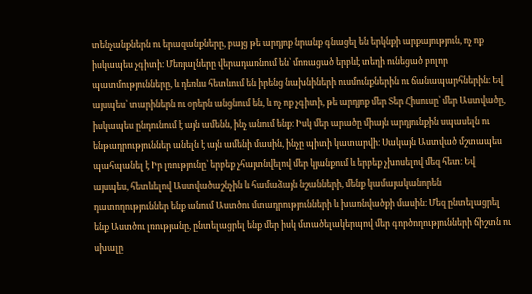տենչանքներն ու երազանքները, բայց թե արդյոք նրանք գնացել են երկնքի արքայություն, ոչ ոք իսկապես չգիտի։ Մեռյալները վերադառնում են՝ մոռացած երբևէ տեղի ունեցած բոլոր պատմությունները, և դեռևս հետևում են իրենց նախնիների ուսմունքներին ու ճանապարհներին։ Եվ այսպես՝ տարիներն ու օրերն անցնում են, և ոչ ոք չգիտի, թե արդյոք մեր Տեր Հիսուսը՝ մեր Աստվածը, իսկապես ընդունում է այն ամենն, ինչ անում ենք։ Իսկ մեր արածը միայն արդյունքին սպասելն ու ենթադրություններ անելն է այն ամենի մասին, ինչը պիտի կատարվի։ Սակայն Աստված մշտապես պահպանել է Իր լռությունը՝ երբեք չհայտնվելով մեր կյանքում և երբեք չխոսելով մեզ հետ։ Եվ այսպես, հետևելով Աստվածաշնչին և համաձայն նշանների, մենք կամայականորեն դատողություններ ենք անում Աստծու մտադրությունների և խառնվածքի մասին։ Մեզ ընտելացրել ենք Աստծու լռությանը, ընտելացրել ենք մեր իսկ մտածելակերպով մեր գործողությունների ճիշտն ու սխալը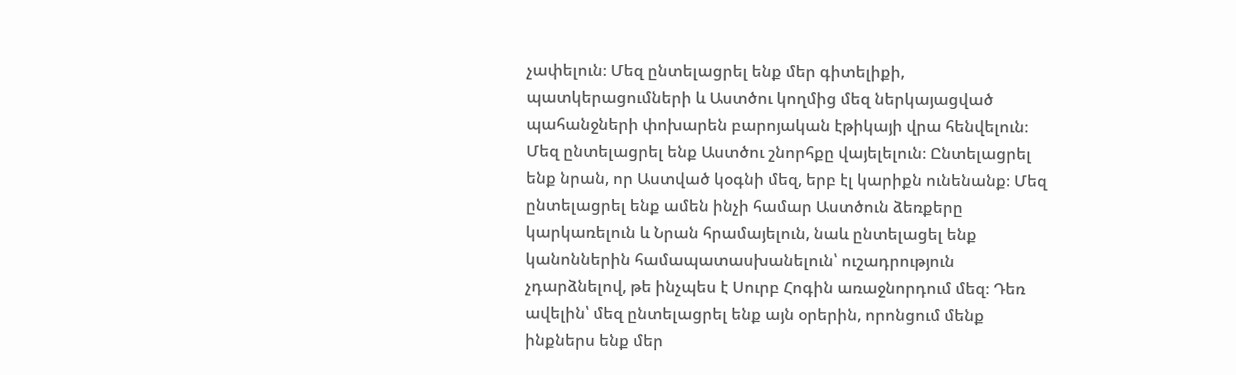չափելուն։ Մեզ ընտելացրել ենք մեր գիտելիքի, պատկերացումների և Աստծու կողմից մեզ ներկայացված պահանջների փոխարեն բարոյական էթիկայի վրա հենվելուն։ Մեզ ընտելացրել ենք Աստծու շնորհքը վայելելուն։ Ընտելացրել ենք նրան, որ Աստված կօգնի մեզ, երբ էլ կարիքն ունենանք։ Մեզ ընտելացրել ենք ամեն ինչի համար Աստծուն ձեռքերը կարկառելուն և Նրան հրամայելուն, նաև ընտելացել ենք կանոններին համապատասխանելուն՝ ուշադրություն չդարձնելով, թե ինչպես է Սուրբ Հոգին առաջնորդում մեզ։ Դեռ ավելին՝ մեզ ընտելացրել ենք այն օրերին, որոնցում մենք ինքներս ենք մեր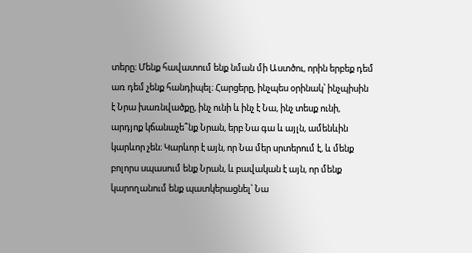տերը։ Մենք հավատում ենք նման մի Աստծու, որին երբեք դեմ առ դեմ չենք հանդիպել։ Հարցերը, ինչպես օրինակ՝ ինչպիսին է Նրա խառնվածքը, ինչ ունի և ինչ է Նա, ինչ տեսք ունի, արդյոք կճանաչե՞նք Նրան, երբ Նա գա և այլն, ամենևին կարևոր չեն։ Կարևոր է այն, որ Նա մեր սրտերում է, և մենք բոլորս սպասում ենք Նրան, և բավական է այն, որ մենք կարողանում ենք պատկերացնել՝ Նա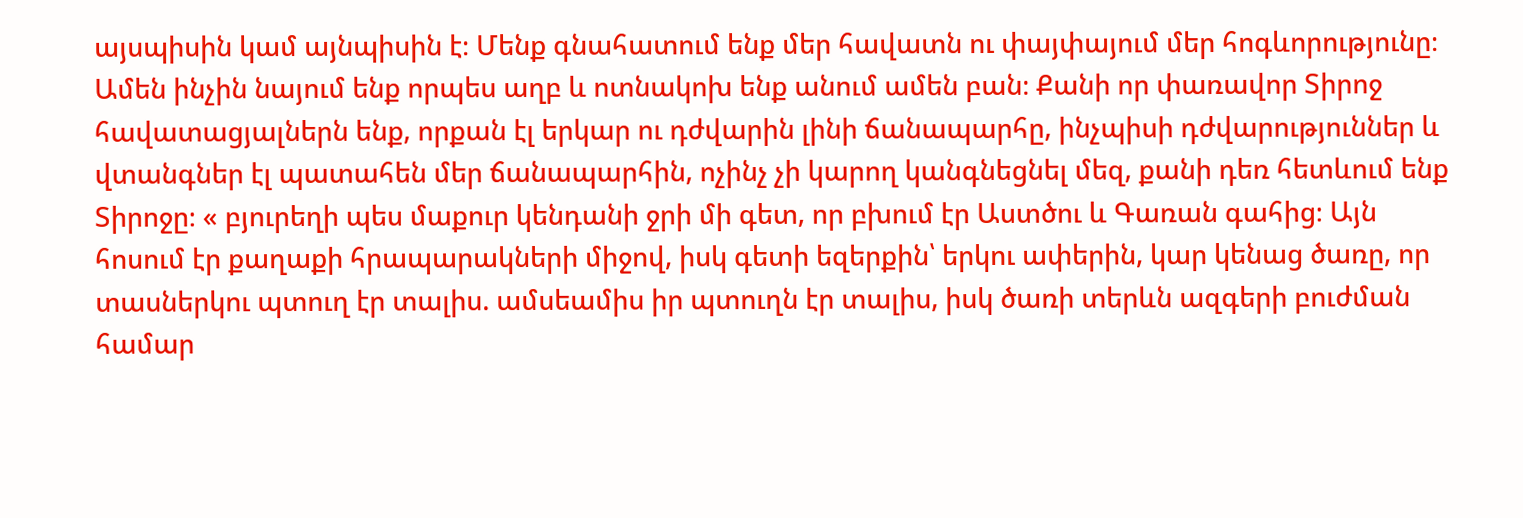այսպիսին կամ այնպիսին է։ Մենք գնահատում ենք մեր հավատն ու փայփայում մեր հոգևորությունը։ Ամեն ինչին նայում ենք որպես աղբ և ոտնակոխ ենք անում ամեն բան։ Քանի որ փառավոր Տիրոջ հավատացյալներն ենք, որքան էլ երկար ու դժվարին լինի ճանապարհը, ինչպիսի դժվարություններ և վտանգներ էլ պատահեն մեր ճանապարհին, ոչինչ չի կարող կանգնեցնել մեզ, քանի դեռ հետևում ենք Տիրոջը։ « բյուրեղի պես մաքուր կենդանի ջրի մի գետ, որ բխում էր Աստծու և Գառան գահից։ Այն հոսում էր քաղաքի հրապարակների միջով, իսկ գետի եզերքին՝ երկու ափերին, կար կենաց ծառը, որ տասներկու պտուղ էր տալիս. ամսեամիս իր պտուղն էր տալիս, իսկ ծառի տերևն ազգերի բուժման համար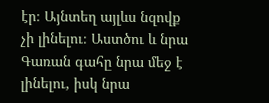էր։ Այնտեղ այլևս նզովք չի լինելու։ Աստծու և նրա Գառան գահը նրա մեջ է լինելու, իսկ նրա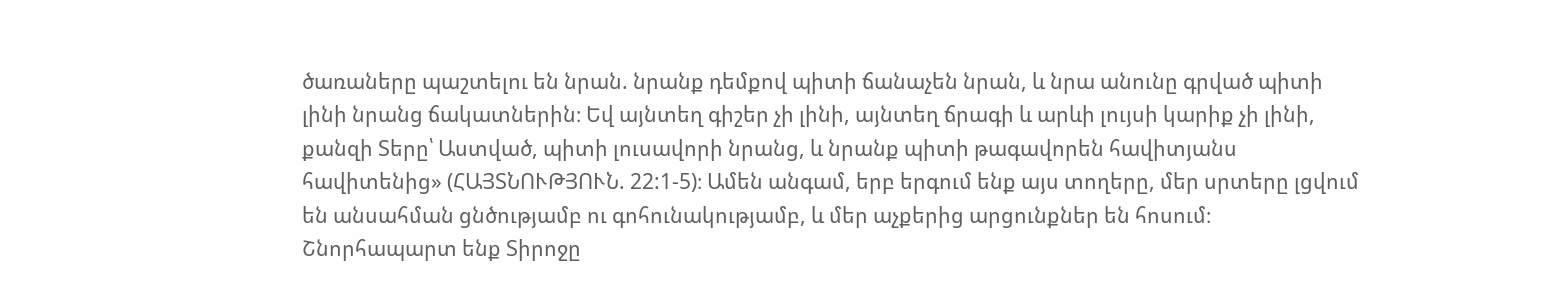ծառաները պաշտելու են նրան. նրանք դեմքով պիտի ճանաչեն նրան, և նրա անունը գրված պիտի լինի նրանց ճակատներին։ Եվ այնտեղ գիշեր չի լինի, այնտեղ ճրագի և արևի լույսի կարիք չի լինի, քանզի Տերը՝ Աստված, պիտի լուսավորի նրանց, և նրանք պիտի թագավորեն հավիտյանս հավիտենից» (ՀԱՅՏՆՈՒԹՅՈՒՆ. 22:1-5)։ Ամեն անգամ, երբ երգում ենք այս տողերը, մեր սրտերը լցվում են անսահման ցնծությամբ ու գոհունակությամբ, և մեր աչքերից արցունքներ են հոսում։ Շնորհապարտ ենք Տիրոջը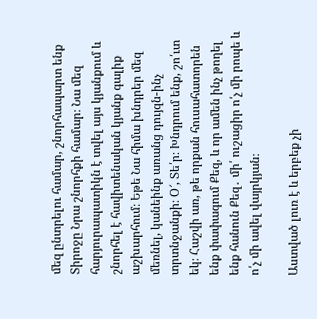մեզ ընտրելու համար, շնորհապարտ ենք Տիրոջը Նրա շնորհքի համար։ Նա մեզ հարյուրապատիկն է տվել այս կյանքում և շնորհել է հավիտենական կյանք գալիք աշխարհում։ Եթե Նա հիմա խնդրեր մեզ մեռնել, կանեինք առանց դույզն-ինչ տրտնջանքի։ Օ՜, Տե՛ր։ Խնդրում ենք, շո՛ւտ եկ։ Հաշվի առ, թե որքան հուսահատորեն ենք փափագում Քեզ, և որ ամեն ինչ թողել ենք հանուն Քեզ․ մի՛ ուշացիր ո՛չ մի րոպե և ո՛չ մի ավել վայրկյան։

Աստված լուռ է և երբեք չի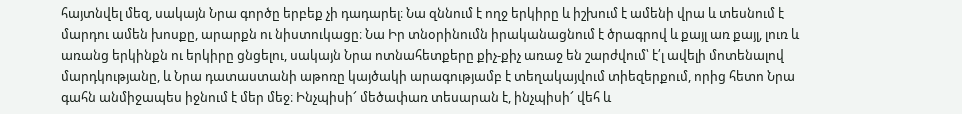հայտնվել մեզ, սակայն Նրա գործը երբեք չի դադարել։ Նա զննում է ողջ երկիրը և իշխում է ամենի վրա և տեսնում է մարդու ամեն խոսքը, արարքն ու նիստուկացը։ Նա Իր տնօրինումն իրականացնում է ծրագրով և քայլ առ քայլ, լուռ և առանց երկինքն ու երկիրը ցնցելու, սակայն Նրա ոտնահետքերը քիչ-քիչ առաջ են շարժվում՝ է՛լ ավելի մոտենալով մարդկությանը, և Նրա դատաստանի աթոռը կայծակի արագությամբ է տեղակայվում տիեզերքում, որից հետո Նրա գահն անմիջապես իջնում է մեր մեջ։ Ինչպիսի՜ մեծափառ տեսարան է, ինչպիսի՜ վեհ և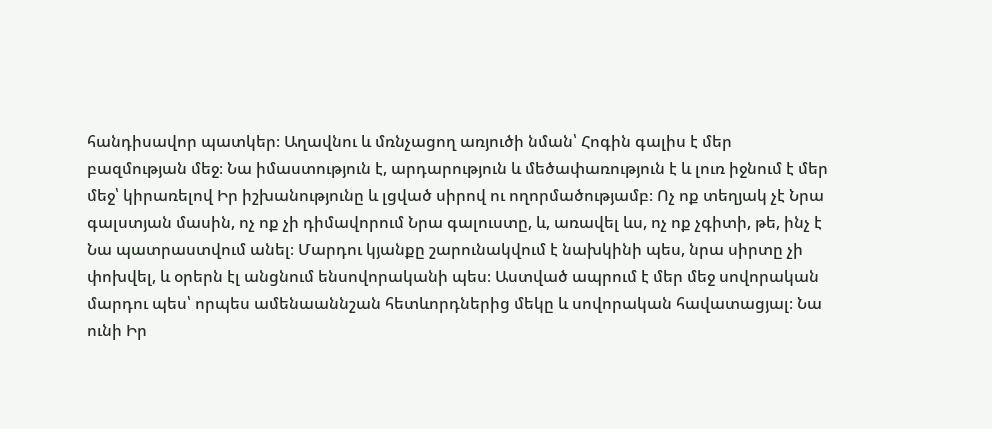հանդիսավոր պատկեր։ Աղավնու և մռնչացող առյուծի նման՝ Հոգին գալիս է մեր բազմության մեջ։ Նա իմաստություն է, արդարություն և մեծափառություն է և լուռ իջնում է մեր մեջ՝ կիրառելով Իր իշխանությունը և լցված սիրով ու ողորմածությամբ։ Ոչ ոք տեղյակ չէ Նրա գալստյան մասին, ոչ ոք չի դիմավորում Նրա գալուստը, և, առավել ևս, ոչ ոք չգիտի, թե, ինչ է Նա պատրաստվում անել։ Մարդու կյանքը շարունակվում է նախկինի պես, նրա սիրտը չի փոխվել, և օրերն էլ անցնում ենսովորականի պես։ Աստված ապրում է մեր մեջ սովորական մարդու պես՝ որպես ամենաաննշան հետևորդներից մեկը և սովորական հավատացյալ։ Նա ունի Իր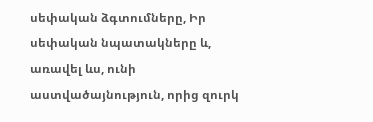սեփական ձգտումները, Իր սեփական նպատակները և, առավել ևս, ունի աստվածայնություն, որից զուրկ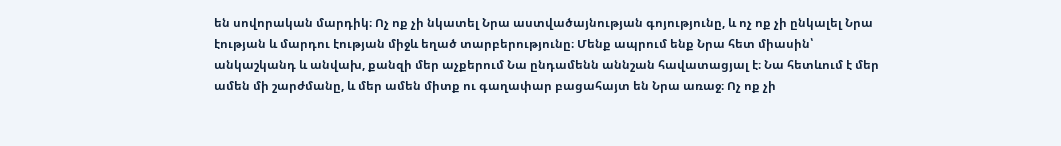են սովորական մարդիկ։ Ոչ ոք չի նկատել Նրա աստվածայնության գոյությունը, և ոչ ոք չի ընկալել Նրա էության և մարդու էության միջև եղած տարբերությունը։ Մենք ապրում ենք Նրա հետ միասին՝ անկաշկանդ և անվախ, քանզի մեր աչքերում Նա ընդամենն աննշան հավատացյալ է։ Նա հետևում է մեր ամեն մի շարժմանը, և մեր ամեն միտք ու գաղափար բացահայտ են Նրա առաջ։ Ոչ ոք չի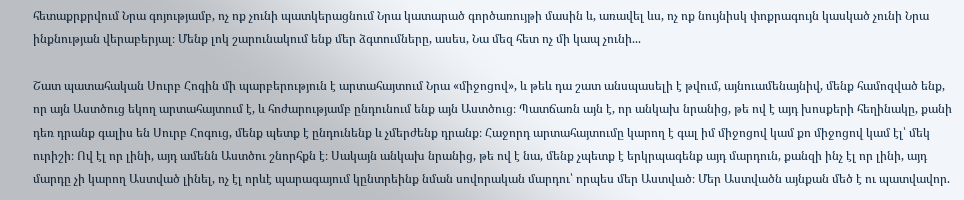հետաքրքրվում Նրա գոյությամբ, ոչ ոք չունի պատկերացնում Նրա կատարած գործառույթի մասին և, առավել ևս, ոչ ոք նույնիսկ փոքրագույն կասկած չունի Նրա ինքնության վերաբերյալ։ Մենք լոկ շարունակում ենք մեր ձգտումները, ասես, Նա մեզ հետ ոչ մի կապ չունի...

Շատ պատահական Սուրբ Հոգին մի պարբերություն է արտահայտում Նրա «միջոցով», և թեև դա շատ անսպասելի է թվում, այնուամենայնիվ, մենք համոզված ենք, որ այն Աստծուց եկող արտահայտում է, և հոժարությամբ ընդունում ենք այն Աստծուց։ Պատճառն այն է, որ անկախ նրանից, թե ով է այդ խոսքերի հեղինակը, քանի դեռ դրանք գալիս են Սուրբ Հոգուց, մենք պետք է ընդունենք և չմերժենք դրանք։ Հաջորդ արտահայտումը կարող է գալ իմ միջոցով կամ քո միջոցով կամ էլ՝ մեկ ուրիշի։ Ով էլ որ լինի, այդ ամենն Աստծու շնորհքն է։ Սակայն անկախ նրանից, թե ով է նա, մենք չպետք է երկրպագենք այդ մարդուն, քանզի ինչ էլ որ լինի, այդ մարդը չի կարող Աստված լինել, ոչ էլ որևէ պարագայում կընտրեինք նման սովորական մարդու՝ որպես մեր Աստված։ Մեր Աստվածն այնքան մեծ է ու պատվավոր.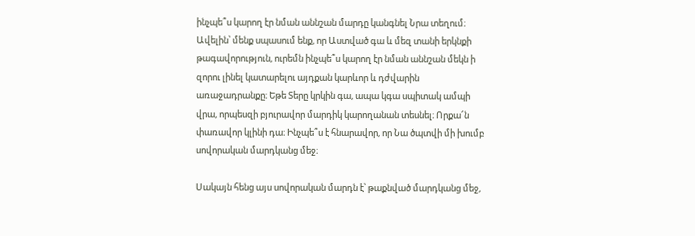ինչպե՞ս կարող էր նման աննշան մարդը կանգնել Նրա տեղում։ Ավելին՝ մենք սպասում ենք, որ Աստված գա և մեզ տանի երկնքի թագավորություն, ուրեմն ինչպե՞ս կարող էր նման աննշան մեկն ի զորու լինել կատարելու այդքան կարևոր և դժվարին առաջադրանքը։ Եթե Տերը կրկին գա, ապա կգա սպիտակ ամպի վրա, որպեսզի բյուրավոր մարդիկ կարողանան տեսնել։ Որքա՜ն փառավոր կլինի դա։ Ինչպե՞ս է հնարավոր, որ Նա ծպտվի մի խումբ սովորական մարդկանց մեջ։

Սակայն հենց այս սովորական մարդն է՝ թաքնված մարդկանց մեջ,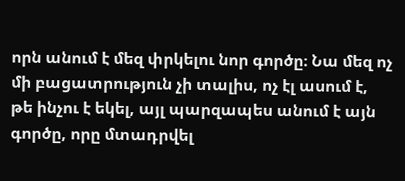որն անում է մեզ փրկելու նոր գործը։ Նա մեզ ոչ մի բացատրություն չի տալիս, ոչ էլ ասում է, թե ինչու է եկել, այլ պարզապես անում է այն գործը, որը մտադրվել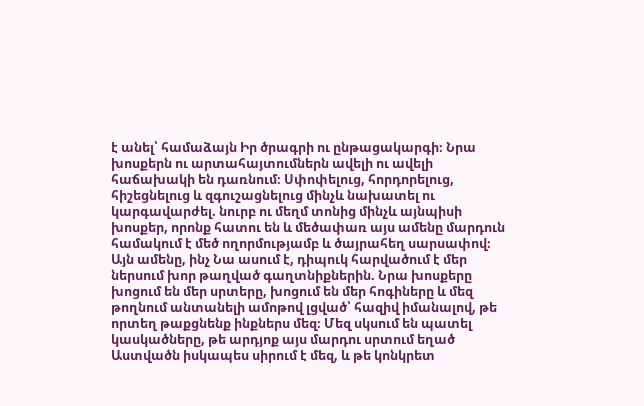է անել՝ համաձայն Իր ծրագրի ու ընթացակարգի։ Նրա խոսքերն ու արտահայտումներն ավելի ու ավելի հաճախակի են դառնում։ Սփոփելուց, հորդորելուց, հիշեցնելուց և զգուշացնելուց մինչև նախատել ու կարգավարժել. նուրբ ու մեղմ տոնից մինչև այնպիսի խոսքեր, որոնք հատու են և մեծափառ այս ամենը մարդուն համակում է մեծ ողորմությամբ և ծայրահեղ սարսափով։ Այն ամենը, ինչ Նա ասում է, դիպուկ հարվածում է մեր ներսում խոր թաղված գաղտնիքներին. Նրա խոսքերը խոցում են մեր սրտերը, խոցում են մեր հոգիները և մեզ թողնում անտանելի ամոթով լցված՝ հազիվ իմանալով, թե որտեղ թաքցնենք ինքներս մեզ։ Մեզ սկսում են պատել կասկածները, թե արդյոք այս մարդու սրտում եղած Աստվածն իսկապես սիրում է մեզ, և թե կոնկրետ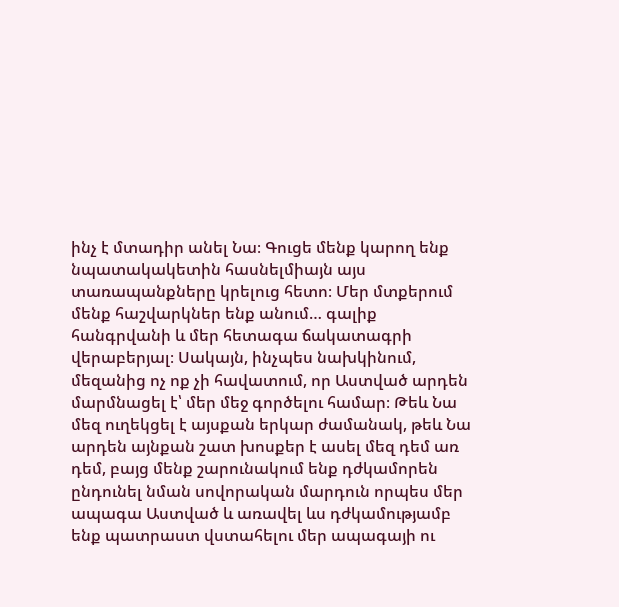ինչ է մտադիր անել Նա։ Գուցե մենք կարող ենք նպատակակետին հասնելմիայն այս տառապանքները կրելուց հետո։ Մեր մտքերում մենք հաշվարկներ ենք անում… գալիք հանգրվանի և մեր հետագա ճակատագրի վերաբերյալ։ Սակայն, ինչպես նախկինում, մեզանից ոչ ոք չի հավատում, որ Աստված արդեն մարմնացել է՝ մեր մեջ գործելու համար։ Թեև Նա մեզ ուղեկցել է այսքան երկար ժամանակ, թեև Նա արդեն այնքան շատ խոսքեր է ասել մեզ դեմ առ դեմ, բայց մենք շարունակում ենք դժկամորեն ընդունել նման սովորական մարդուն որպես մեր ապագա Աստված և առավել ևս դժկամությամբ ենք պատրաստ վստահելու մեր ապագայի ու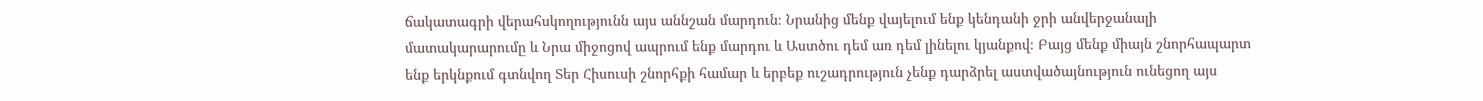ճակատագրի վերահսկողությունն այս աննշան մարդուն։ Նրանից մենք վայելում ենք կենդանի ջրի անվերջանալի մատակարարումը և Նրա միջոցով ապրում ենք մարդու և Աստծու դեմ առ դեմ լինելու կյանքով։ Բայց մենք միայն շնորհապարտ ենք երկնքում գտնվող Տեր Հիսուսի շնորհքի համար և երբեք ուշադրություն չենք դարձրել աստվածայնություն ունեցող այս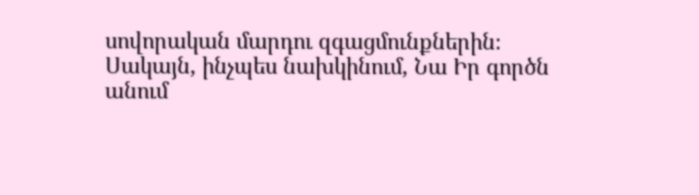սովորական մարդու զգացմունքներին։ Սակայն, ինչպես նախկինում, Նա Իր գործն անում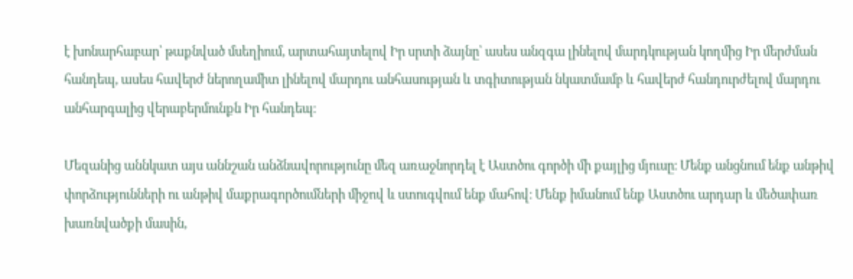է խոնարհաբար՝ թաքնված մսեղիում, արտահայտելով Իր սրտի ձայնը՝ ասես անզգա լինելով մարդկության կողմից Իր մերժման հանդեպ, ասես հավերժ ներողամիտ լինելով մարդու անհասության և տգիտության նկատմամբ և հավերժ հանդուրժելով մարդու անհարգալից վերաբերմունքն Իր հանդեպ։

Մեզանից աննկատ այս աննշան անձնավորությունը մեզ առաջնորդել է Աստծու գործի մի քայլից մյուսը։ Մենք անցնում ենք անթիվ փորձությունների ու անթիվ մաքրագործումների միջով և ստուգվում ենք մահով։ Մենք իմանում ենք Աստծու արդար և մեծափառ խառնվածքի մասին,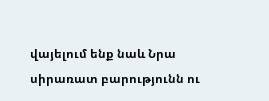վայելում ենք նաև Նրա սիրառատ բարությունն ու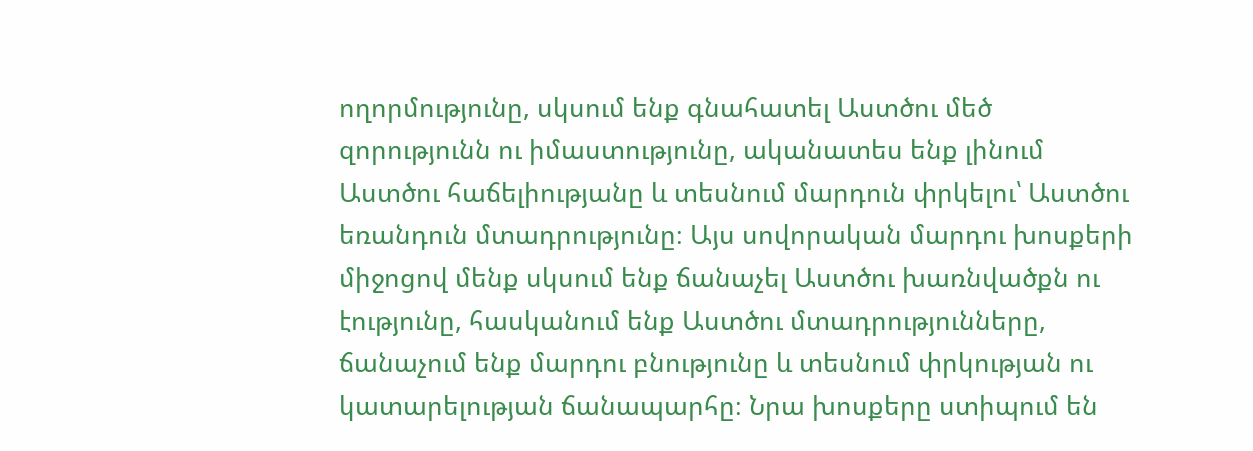ողորմությունը, սկսում ենք գնահատել Աստծու մեծ զորությունն ու իմաստությունը, ականատես ենք լինում Աստծու հաճելիությանը և տեսնում մարդուն փրկելու՝ Աստծու եռանդուն մտադրությունը։ Այս սովորական մարդու խոսքերի միջոցով մենք սկսում ենք ճանաչել Աստծու խառնվածքն ու էությունը, հասկանում ենք Աստծու մտադրությունները, ճանաչում ենք մարդու բնությունը և տեսնում փրկության ու կատարելության ճանապարհը։ Նրա խոսքերը ստիպում են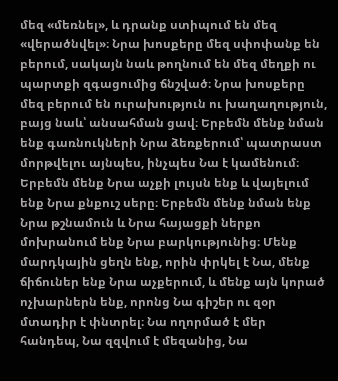մեզ «մեռնել», և դրանք ստիպում են մեզ «վերածնվել»։ Նրա խոսքերը մեզ սփոփանք են բերում, սակայն նաև թողնում են մեզ մեղքի ու պարտքի զգացումից ճնշված։ Նրա խոսքերը մեզ բերում են ուրախություն ու խաղաղություն, բայց նաև՝ անսահման ցավ։ Երբեմն մենք նման ենք գառնուկների Նրա ձեռքերում՝ պատրաստ մորթվելու այնպես, ինչպես Նա է կամենում։ Երբեմն մենք Նրա աչքի լույսն ենք և վայելում ենք Նրա քնքուշ սերը։ Երբեմն մենք նման ենք Նրա թշնամուն և Նրա հայացքի ներքո մոխրանում ենք Նրա բարկությունից։ Մենք մարդկային ցեղն ենք, որին փրկել է Նա, մենք ճիճուներ ենք Նրա աչքերում, և մենք այն կորած ոչխարներն ենք, որոնց Նա գիշեր ու զօր մտադիր է փնտրել։ Նա ողորմած է մեր հանդեպ, Նա զզվում է մեզանից, Նա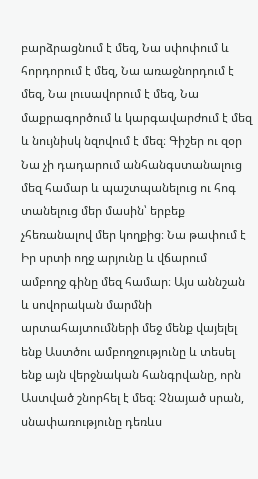բարձրացնում է մեզ, Նա սփոփում և հորդորում է մեզ, Նա առաջնորդում է մեզ, Նա լուսավորում է մեզ, Նա մաքրագործում և կարգավարժում է մեզ և նույնիսկ նզովում է մեզ։ Գիշեր ու զօր Նա չի դադարում անհանգստանալուց մեզ համար և պաշտպանելուց ու հոգ տանելուց մեր մասին՝ երբեք չհեռանալով մեր կողքից։ Նա թափում է Իր սրտի ողջ արյունը և վճարում ամբողջ գինը մեզ համար։ Այս աննշան և սովորական մարմնի արտահայտումների մեջ մենք վայելել ենք Աստծու ամբողջությունը և տեսել ենք այն վերջնական հանգրվանը, որն Աստված շնորհել է մեզ։ Չնայած սրան, սնափառությունը դեռևս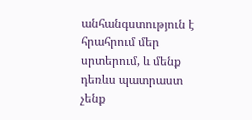անհանգստություն է հրահրում մեր սրտերում, և մենք դեռևս պատրաստ չենք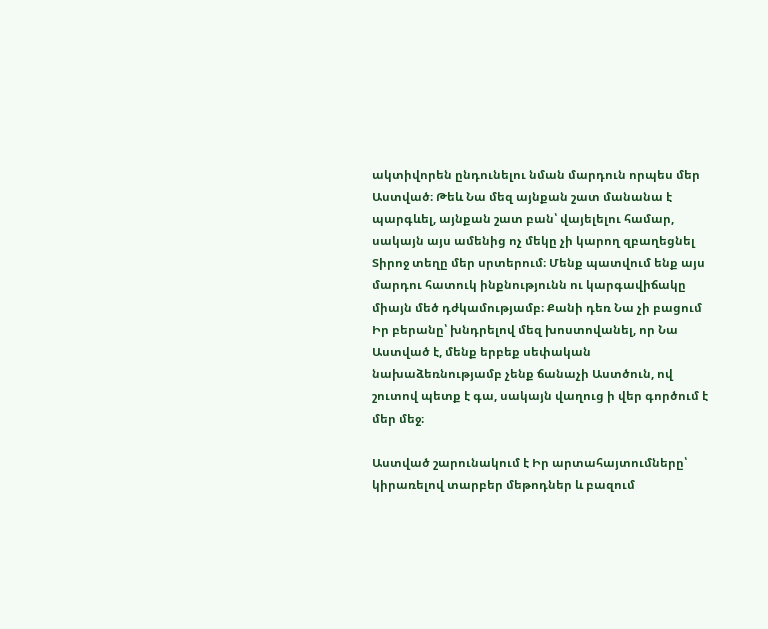ակտիվորեն ընդունելու նման մարդուն որպես մեր Աստված։ Թեև Նա մեզ այնքան շատ մանանա է պարգևել, այնքան շատ բան՝ վայելելու համար, սակայն այս ամենից ոչ մեկը չի կարող զբաղեցնել Տիրոջ տեղը մեր սրտերում։ Մենք պատվում ենք այս մարդու հատուկ ինքնությունն ու կարգավիճակը միայն մեծ դժկամությամբ։ Քանի դեռ Նա չի բացում Իր բերանը՝ խնդրելով մեզ խոստովանել, որ Նա Աստված է, մենք երբեք սեփական նախաձեռնությամբ չենք ճանաչի Աստծուն, ով շուտով պետք է գա, սակայն վաղուց ի վեր գործում է մեր մեջ։

Աստված շարունակում է Իր արտահայտումները՝ կիրառելով տարբեր մեթոդներ և բազում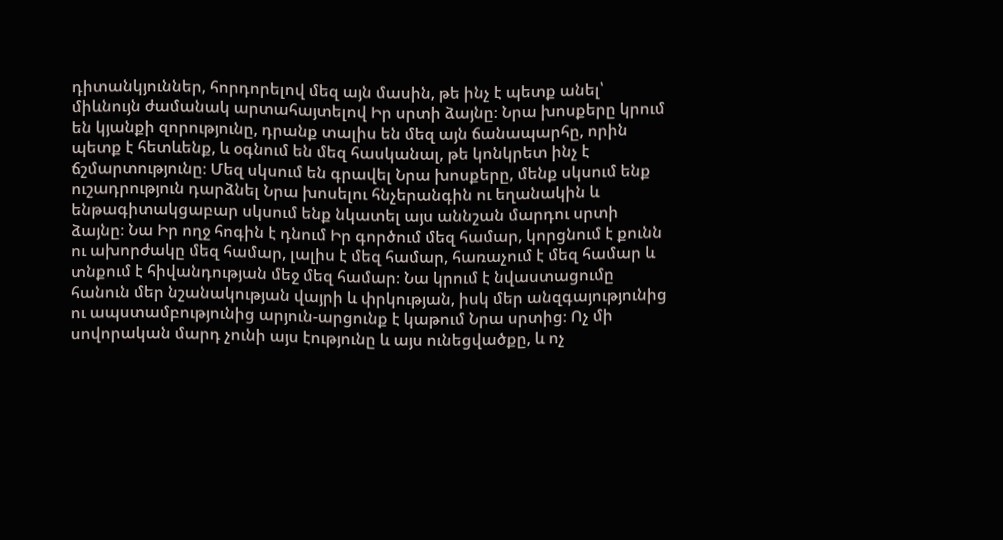դիտանկյուններ, հորդորելով մեզ այն մասին, թե ինչ է պետք անել՝ միևնույն ժամանակ արտահայտելով Իր սրտի ձայնը։ Նրա խոսքերը կրում են կյանքի զորությունը, դրանք տալիս են մեզ այն ճանապարհը, որին պետք է հետևենք, և օգնում են մեզ հասկանալ, թե կոնկրետ ինչ է ճշմարտությունը։ Մեզ սկսում են գրավել Նրա խոսքերը, մենք սկսում ենք ուշադրություն դարձնել Նրա խոսելու հնչերանգին ու եղանակին և ենթագիտակցաբար սկսում ենք նկատել այս աննշան մարդու սրտի ձայնը։ Նա Իր ողջ հոգին է դնում Իր գործում մեզ համար, կորցնում է քունն ու ախորժակը մեզ համար, լալիս է մեզ համար, հառաչում է մեզ համար և տնքում է հիվանդության մեջ մեզ համար։ Նա կրում է նվաստացումը հանուն մեր նշանակության վայրի և փրկության, իսկ մեր անզգայությունից ու ապստամբությունից արյուն-արցունք է կաթում Նրա սրտից։ Ոչ մի սովորական մարդ չունի այս էությունը և այս ունեցվածքը, և ոչ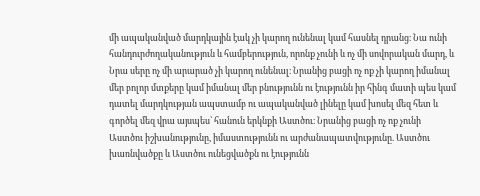մի ապականված մարդկային էակ չի կարող ունենալ կամ հասնել դրանց։ Նա ունի հանդուրժողականություն և համբերություն, որոնք չունի և ոչ մի սովորական մարդ, և Նրա սերը ոչ մի արարած չի կարող ունենալ։ Նրանից բացի ոչ ոք չի կարող իմանալ մեր բոլոր մտքերը կամ իմանալ մեր բնությունն ու էությունն իր հինգ մատի պես կամ դատել մարդկության ապստամբ ու ապականված լինելը կամ խոսել մեզ հետ և գործել մեզ վրա այսպես՝ հանուն երկնքի Աստծու։ Նրանից բացի ոչ ոք չունի Աստծու իշխանությունը, իմաստությունն ու արժանապատվությունը. Աստծու խառնվածքը և Աստծու ունեցվածքն ու էությունն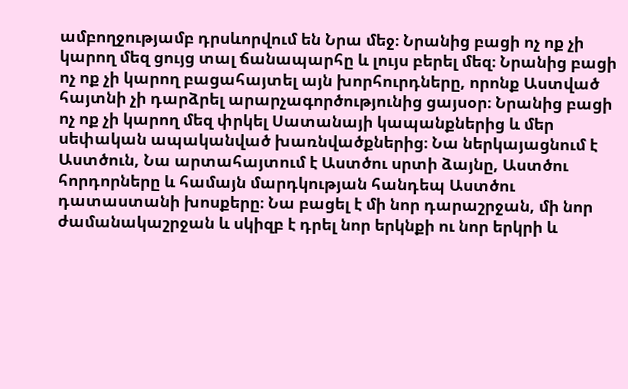ամբողջությամբ դրսևորվում են Նրա մեջ։ Նրանից բացի ոչ ոք չի կարող մեզ ցույց տալ ճանապարհը և լույս բերել մեզ։ Նրանից բացի ոչ ոք չի կարող բացահայտել այն խորհուրդները, որոնք Աստված հայտնի չի դարձրել արարչագործությունից ցայսօր։ Նրանից բացի ոչ ոք չի կարող մեզ փրկել Սատանայի կապանքներից և մեր սեփական ապականված խառնվածքներից։ Նա ներկայացնում է Աստծուն, Նա արտահայտում է Աստծու սրտի ձայնը, Աստծու հորդորները և համայն մարդկության հանդեպ Աստծու դատաստանի խոսքերը։ Նա բացել է մի նոր դարաշրջան, մի նոր ժամանակաշրջան և սկիզբ է դրել նոր երկնքի ու նոր երկրի և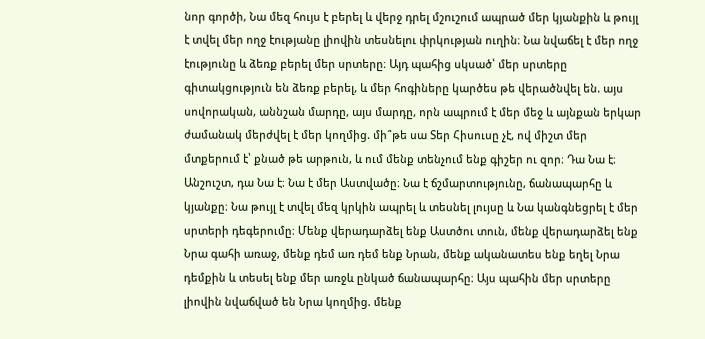նոր գործի, Նա մեզ հույս է բերել և վերջ դրել մշուշում ապրած մեր կյանքին և թույլ է տվել մեր ողջ էությանը լիովին տեսնելու փրկության ուղին։ Նա նվաճել է մեր ողջ էությունը և ձեռք բերել մեր սրտերը։ Այդ պահից սկսած՝ մեր սրտերը գիտակցություն են ձեռք բերել, և մեր հոգիները կարծես թե վերածնվել են. այս սովորական, աննշան մարդը, այս մարդը, որն ապրում է մեր մեջ և այնքան երկար ժամանակ մերժվել է մեր կողմից. մի՞թե սա Տեր Հիսուսը չէ, ով միշտ մեր մտքերում է՝ քնած թե արթուն, և ում մենք տենչում ենք գիշեր ու զոր։ Դա Նա է։ Անշուշտ, դա Նա է։ Նա է մեր Աստվածը։ Նա է ճշմարտությունը, ճանապարհը և կյանքը։ Նա թույլ է տվել մեզ կրկին ապրել և տեսնել լույսը և Նա կանգնեցրել է մեր սրտերի դեգերումը։ Մենք վերադարձել ենք Աստծու տուն, մենք վերադարձել ենք Նրա գահի առաջ, մենք դեմ առ դեմ ենք Նրան, մենք ականատես ենք եղել Նրա դեմքին և տեսել ենք մեր առջև ընկած ճանապարհը։ Այս պահին մեր սրտերը լիովին նվաճված են Նրա կողմից. մենք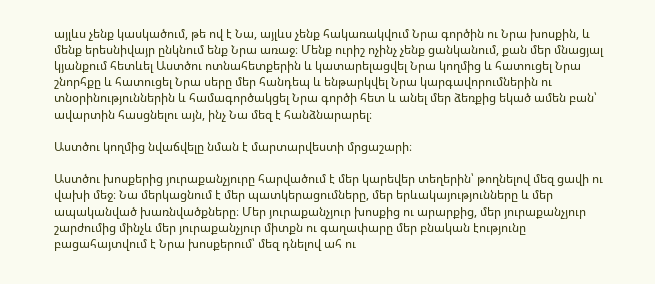այլևս չենք կասկածում, թե ով է Նա, այլևս չենք հակառակվում Նրա գործին ու Նրա խոսքին, և մենք երեսնիվայր ընկնում ենք Նրա առաջ։ Մենք ուրիշ ոչինչ չենք ցանկանում, քան մեր մնացյալ կյանքում հետևել Աստծու ոտնահետքերին և կատարելացվել Նրա կողմից և հատուցել Նրա շնորհքը և հատուցել Նրա սերը մեր հանդեպ և ենթարկվել Նրա կարգավորումներին ու տնօրինություններին և համագործակցել Նրա գործի հետ և անել մեր ձեռքից եկած ամեն բան՝ ավարտին հասցնելու այն, ինչ Նա մեզ է հանձնարարել։

Աստծու կողմից նվաճվելը նման է մարտարվեստի մրցաշարի։

Աստծու խոսքերից յուրաքանչյուրը հարվածում է մեր կարեվեր տեղերին՝ թողնելով մեզ ցավի ու վախի մեջ։ Նա մերկացնում է մեր պատկերացումները, մեր երևակայությունները և մեր ապականված խառնվածքները։ Մեր յուրաքանչյուր խոսքից ու արարքից, մեր յուրաքանչյուր շարժումից մինչև մեր յուրաքանչյուր միտքն ու գաղափարը մեր բնական էությունը բացահայտվում է Նրա խոսքերում՝ մեզ դնելով ահ ու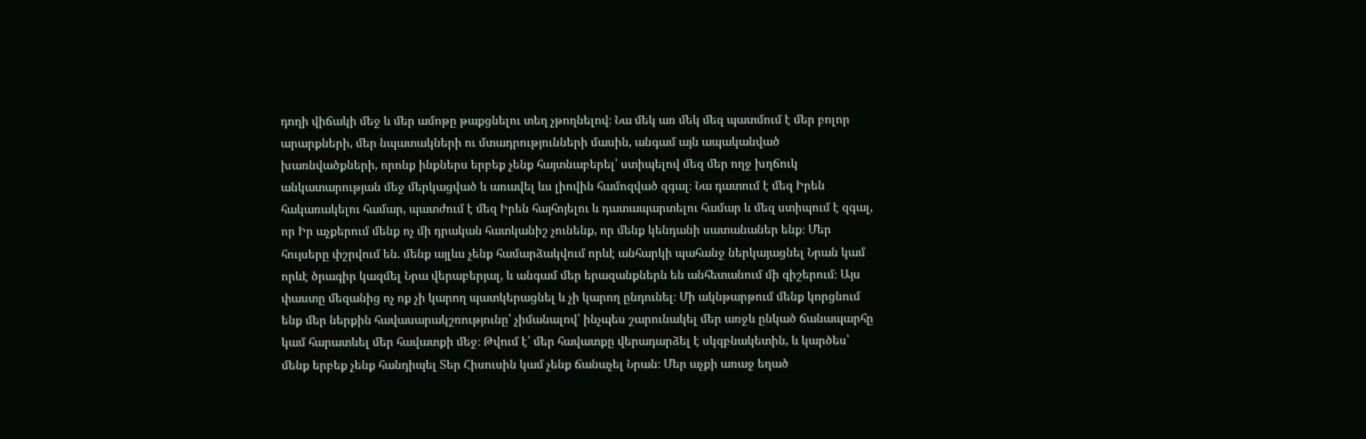դողի վիճակի մեջ և մեր ամոթը թաքցնելու տեղ չթողնելով։ Նա մեկ առ մեկ մեզ պատմում է մեր բոլոր արարքների, մեր նպատակների ու մտադրությունների մասին, անգամ այն ապականված խառնվածքների, որոնք ինքներս երբեք չենք հայտնաբերել՝ ստիպելով մեզ մեր ողջ խղճուկ անկատարության մեջ մերկացված և առավել ևս լիովին համոզված զգալ։ Նա դատում է մեզ Իրեն հակառակելու համար, պատժում է մեզ Իրեն հայհոյելու և դատապարտելու համար և մեզ ստիպում է զգալ, որ Իր աչքերում մենք ոչ մի դրական հատկանիշ չունենք, որ մենք կենդանի սատանաներ ենք։ Մեր հույսերը փշրվում են. մենք այլևս չենք համարձակվում որևէ անհարկի պահանջ ներկայացնել Նրան կամ որևէ ծրագիր կազմել Նրա վերաբերյալ, և անգամ մեր երազանքներն են անհետանում մի գիշերում։ Այս փաստը մեզանից ոչ ոք չի կարող պատկերացնել և չի կարող ընդունել։ Մի ակնթարթում մենք կորցնում ենք մեր ներքին հավասարակշռությունը՝ չիմանալով՝ ինչպես շարունակել մեր առջև ընկած ճանապարհը կամ հարատևել մեր հավատքի մեջ։ Թվում է՝ մեր հավատքը վերադարձել է սկզբնակետին, և կարծես՝ մենք երբեք չենք հանդիպել Տեր Հիսուսին կամ չենք ճանաչել Նրան։ Մեր աչքի առաջ եղած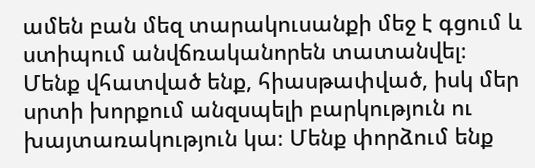ամեն բան մեզ տարակուսանքի մեջ է գցում և ստիպում անվճռականորեն տատանվել։ Մենք վհատված ենք, հիասթափված, իսկ մեր սրտի խորքում անզսպելի բարկություն ու խայտառակություն կա։ Մենք փորձում ենք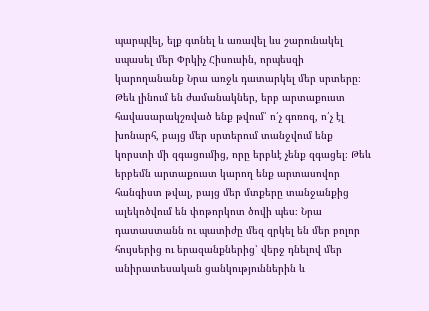պարպվել, ելք գտնել և առավել ևս շարունակել սպասել մեր Փրկիչ Հիսուսին, որպեսզի կարողանանք Նրա առջև դատարկել մեր սրտերը։ Թեև լինում են ժամանակներ, երբ արտաքուստ հավասարակշռված ենք թվում՝ ո՛չ գոռոզ, ո՛չ էլ խոնարհ, բայց մեր սրտերում տանջվում ենք կորստի մի զգացումից, որը երբևէ չենք զգացել։ Թեև երբեմն արտաքուստ կարող ենք արտասովոր հանգիստ թվալ, բայց մեր մտքերը տանջանքից ալեկոծվում են փոթորկոտ ծովի պես։ Նրա դատաստանն ու պատիժը մեզ զրկել են մեր բոլոր հույսերից ու երազանքներից՝ վերջ դնելով մեր անիրատեսական ցանկություններին և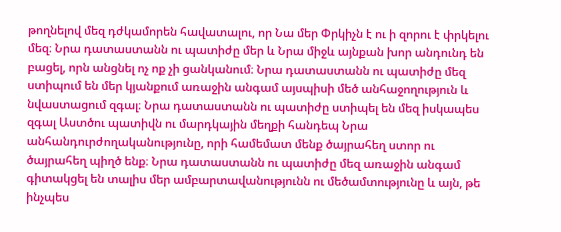թողնելով մեզ դժկամորեն հավատալու, որ Նա մեր Փրկիչն է ու ի զորու է փրկելու մեզ։ Նրա դատաստանն ու պատիժը մեր և Նրա միջև այնքան խոր անդունդ են բացել, որն անցնել ոչ ոք չի ցանկանում։ Նրա դատաստանն ու պատիժը մեզ ստիպում են մեր կյանքում առաջին անգամ այսպիսի մեծ անհաջողություն և նվաստացում զգալ։ Նրա դատաստանն ու պատիժը ստիպել են մեզ իսկապես զգալ Աստծու պատիվն ու մարդկային մեղքի հանդեպ Նրա անհանդուրժողականությունը, որի համեմատ մենք ծայրահեղ ստոր ու ծայրահեղ պիղծ ենք։ Նրա դատաստանն ու պատիժը մեզ առաջին անգամ գիտակցել են տալիս մեր ամբարտավանությունն ու մեծամտությունը և այն, թե ինչպես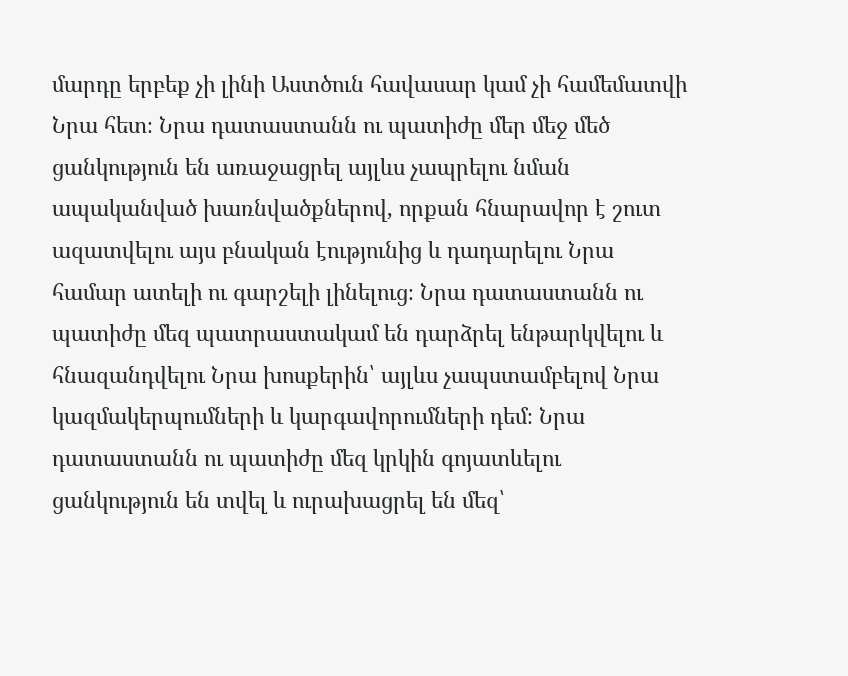մարդը երբեք չի լինի Աստծուն հավասար կամ չի համեմատվի Նրա հետ։ Նրա դատաստանն ու պատիժը մեր մեջ մեծ ցանկություն են առաջացրել այլևս չապրելու նման ապականված խառնվածքներով, որքան հնարավոր է շուտ ազատվելու այս բնական էությունից և դադարելու Նրա համար ատելի ու գարշելի լինելուց։ Նրա դատաստանն ու պատիժը մեզ պատրաստակամ են դարձրել ենթարկվելու և հնազանդվելու Նրա խոսքերին՝ այլևս չապստամբելով Նրա կազմակերպումների և կարգավորումների դեմ։ Նրա դատաստանն ու պատիժը մեզ կրկին գոյատևելու ցանկություն են տվել և ուրախացրել են մեզ՝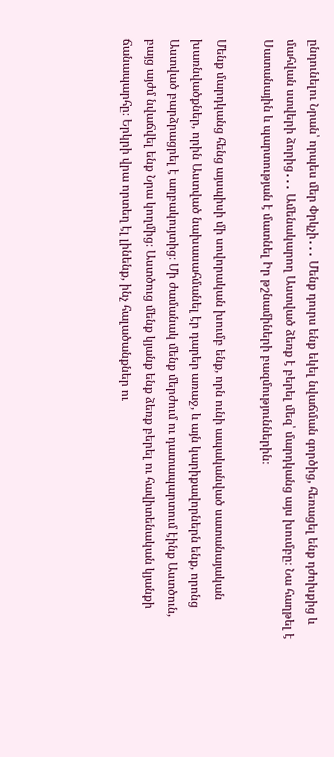ընդունելու Նրան՝ որպես մեր Փրկչի․․․ Մենք դուրս ենք եկել նվաճման գործից, հեռացել ենք դժոխքից և մահվան ստվերի ձորից․․․ Ամենակարող Աստված ձեռք է բերել մեզ՝ մարդկանց այս խումբը։ Նա հաղթել է Սատանային և պարտության է մատնել Իր թշնամիների բազմություններին։

Մենք մարդկանց հենց այսպիսի մի սովորական խումբ ենք, որն ունի ապականված սատանայական խառնվածքներ, որին Աստված նախասահմանել էր դարեր առաջ, և այն կարիքավորներն ենք, որոնց Աստված բարձրացրել է աղբակույտից։ Մի ժամանակ մենք մերժում ու դատապարտում էինք Աստծուն, բայց այժմ նվաճվել ենք Նրա կողմից։ Աստծուց մենք կյանք ենք ձեռք բերել ու հավիտենական կյանքի ճանապարհը։ Երկրի վրա որտեղ էլ լինենք, ինչ հալածանքներ ու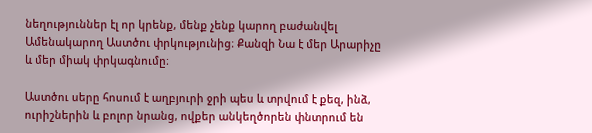նեղություններ էլ որ կրենք, մենք չենք կարող բաժանվել Ամենակարող Աստծու փրկությունից։ Քանզի Նա է մեր Արարիչը և մեր միակ փրկագնումը։

Աստծու սերը հոսում է աղբյուրի ջրի պես և տրվում է քեզ, ինձ, ուրիշներին և բոլոր նրանց, ովքեր անկեղծորեն փնտրում են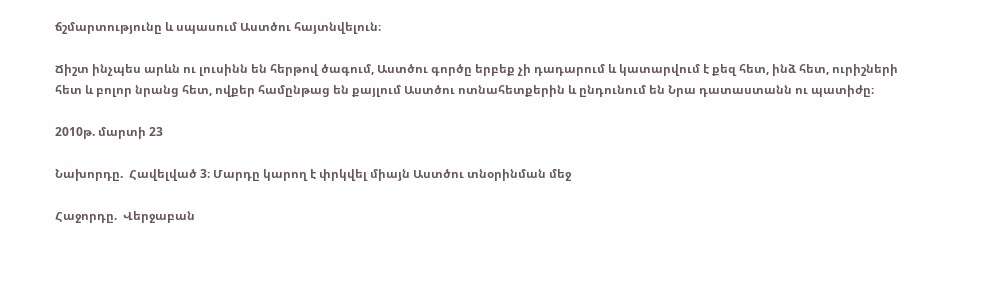ճշմարտությունը և սպասում Աստծու հայտնվելուն։

Ճիշտ ինչպես արևն ու լուսինն են հերթով ծագում, Աստծու գործը երբեք չի դադարում և կատարվում է քեզ հետ, ինձ հետ, ուրիշների հետ և բոլոր նրանց հետ, ովքեր համընթաց են քայլում Աստծու ոտնահետքերին և ընդունում են Նրա դատաստանն ու պատիժը։

2010թ. մարտի 23

Նախորդը.  Հավելված 3։ Մարդը կարող է փրկվել միայն Աստծու տնօրինման մեջ

Հաջորդը.  Վերջաբան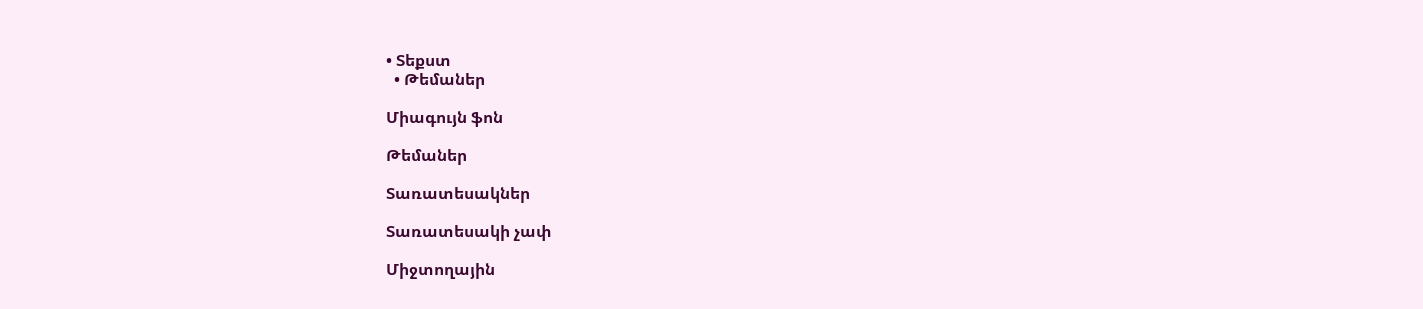• Տեքստ
  • Թեմաներ

Միագույն ֆոն

Թեմաներ

Տառատեսակներ

Տառատեսակի չափ

Միջտողային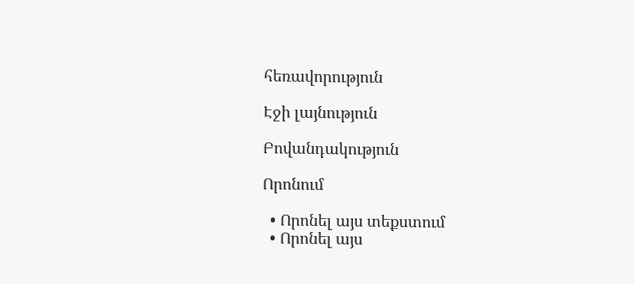հեռավորություն

Էջի լայնություն

Բովանդակություն

Որոնում

  • Որոնել այս տեքստում
  • Որոնել այս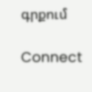գրքում

Connect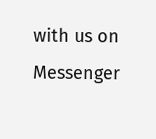with us on Messenger